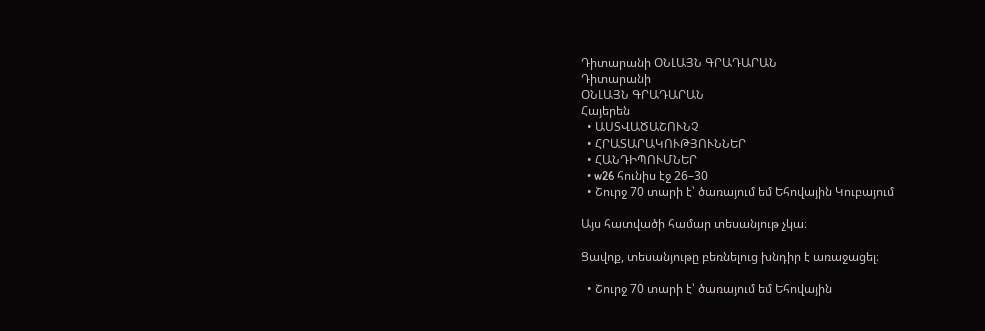Դիտարանի ՕՆԼԱՅՆ ԳՐԱԴԱՐԱՆ
Դիտարանի
ՕՆԼԱՅՆ ԳՐԱԴԱՐԱՆ
Հայերեն
  • ԱՍՏՎԱԾԱՇՈՒՆՉ
  • ՀՐԱՏԱՐԱԿՈՒԹՅՈՒՆՆԵՐ
  • ՀԱՆԴԻՊՈՒՄՆԵՐ
  • w26 հունիս էջ 26–30
  • Շուրջ 70 տարի է՝ ծառայում եմ Եհովային Կուբայում

Այս հատվածի համար տեսանյութ չկա։

Ցավոք, տեսանյութը բեռնելուց խնդիր է առաջացել։

  • Շուրջ 70 տարի է՝ ծառայում եմ Եհովային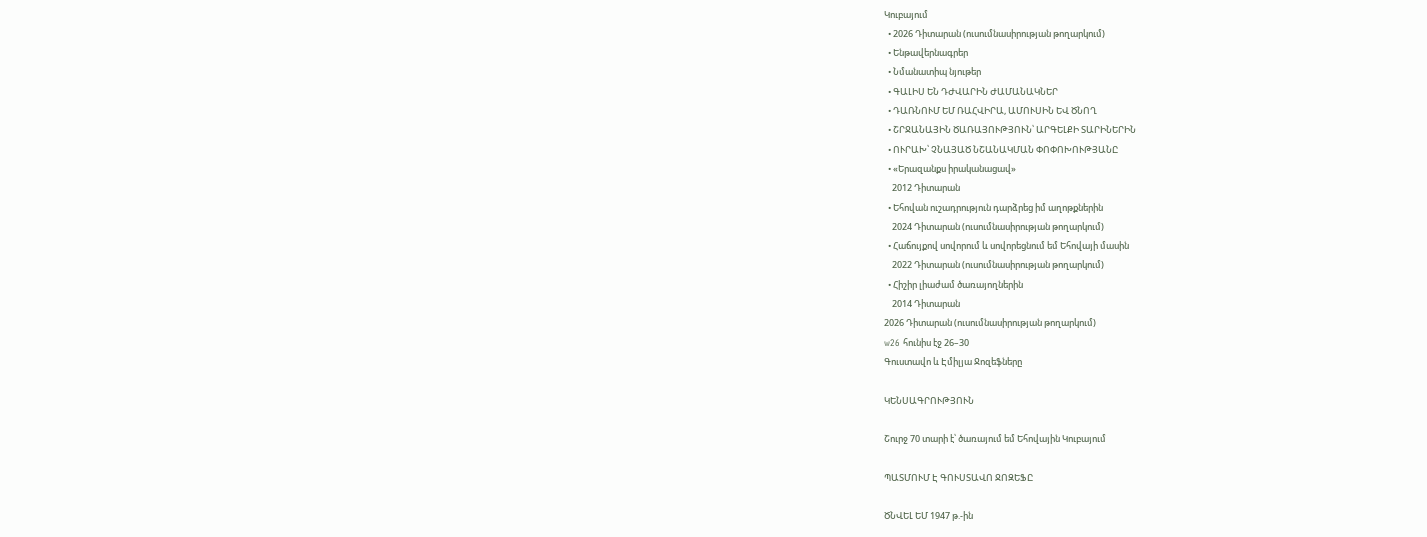Կուբայում
  • 2026 Դիտարան (ուսումնասիրության թողարկում)
  • Ենթավերնագրեր
  • Նմանատիպ նյութեր
  • ԳԱԼԻՍ ԵՆ ԴԺՎԱՐԻՆ ԺԱՄԱՆԱԿՆԵՐ
  • ԴԱՌՆՈՒՄ ԵՄ ՌԱՀՎԻՐԱ, ԱՄՈՒՍԻՆ ԵՎ ԾՆՈՂ
  • ՇՐՋԱՆԱՅԻՆ ԾԱՌԱՅՈՒԹՅՈՒՆ՝ ԱՐԳԵԼՔԻ ՏԱՐԻՆԵՐԻՆ
  • ՈՒՐԱԽ՝ ՉՆԱՅԱԾ ՆՇԱՆԱԿՄԱՆ ՓՈՓՈԽՈՒԹՅԱՆԸ
  • «Երազանքս իրականացավ»
    2012 Դիտարան
  • Եհովան ուշադրություն դարձրեց իմ աղոթքներին
    2024 Դիտարան (ուսումնասիրության թողարկում)
  • Հաճույքով սովորում և սովորեցնում եմ Եհովայի մասին
    2022 Դիտարան (ուսումնասիրության թողարկում)
  • Հիշիր լիաժամ ծառայողներին
    2014 Դիտարան
2026 Դիտարան (ուսումնասիրության թողարկում)
w26 հունիս էջ 26–30
Գուստավո և Էմիլյա Ջոզեֆները

ԿԵՆՍԱԳՐՈՒԹՅՈՒՆ

Շուրջ 70 տարի է՝ ծառայում եմ Եհովային Կուբայում

ՊԱՏՄՈՒՄ Է ԳՈՒՍՏԱՎՈ ՋՈԶԵՖԸ

ԾՆՎԵԼ ԵՄ 1947 թ.-ին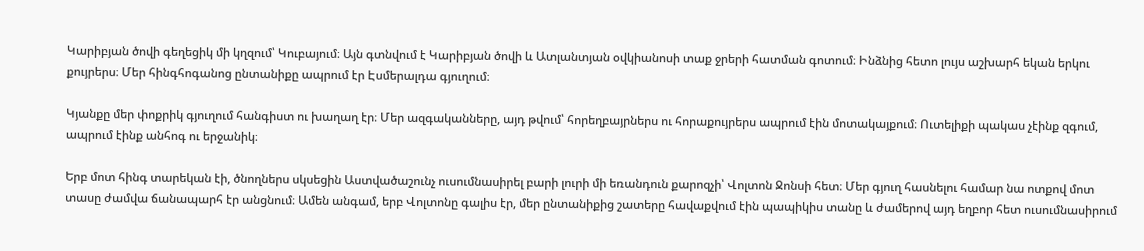Կարիբյան ծովի գեղեցիկ մի կղզում՝ Կուբայում։ Այն գտնվում է Կարիբյան ծովի և Ատլանտյան օվկիանոսի տաք ջրերի հատման գոտում։ Ինձնից հետո լույս աշխարհ եկան երկու քույրերս։ Մեր հինգհոգանոց ընտանիքը ապրում էր Էսմերալդա գյուղում։

Կյանքը մեր փոքրիկ գյուղում հանգիստ ու խաղաղ էր։ Մեր ազգականները, այդ թվում՝ հորեղբայրներս ու հորաքույրերս ապրում էին մոտակայքում։ Ուտելիքի պակաս չէինք զգում, ապրում էինք անհոգ ու երջանիկ։

Երբ մոտ հինգ տարեկան էի, ծնողներս սկսեցին Աստվածաշունչ ուսումնասիրել բարի լուրի մի եռանդուն քարոզչի՝ Վոլտոն Ջոնսի հետ։ Մեր գյուղ հասնելու համար նա ոտքով մոտ տասը ժամվա ճանապարհ էր անցնում։ Ամեն անգամ, երբ Վոլտոնը գալիս էր, մեր ընտանիքից շատերը հավաքվում էին պապիկիս տանը և ժամերով այդ եղբոր հետ ուսումնասիրում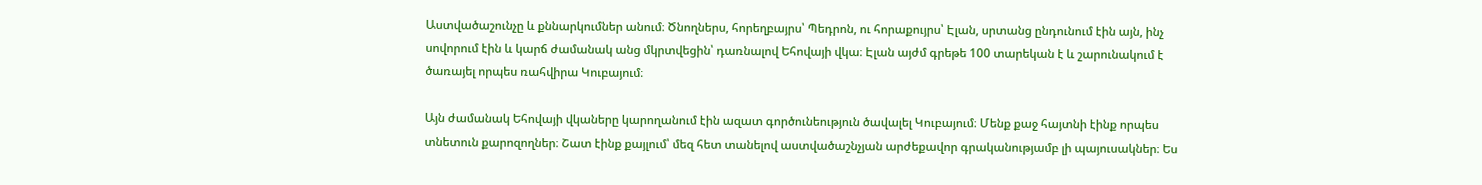Աստվածաշունչը և քննարկումներ անում։ Ծնողներս, հորեղբայրս՝ Պեդրոն, ու հորաքույրս՝ Էլան, սրտանց ընդունում էին այն, ինչ սովորում էին և կարճ ժամանակ անց մկրտվեցին՝ դառնալով Եհովայի վկա։ Էլան այժմ գրեթե 100 տարեկան է և շարունակում է ծառայել որպես ռահվիրա Կուբայում։

Այն ժամանակ Եհովայի վկաները կարողանում էին ազատ գործունեություն ծավալել Կուբայում։ Մենք քաջ հայտնի էինք որպես տնետուն քարոզողներ։ Շատ էինք քայլում՝ մեզ հետ տանելով աստվածաշնչյան արժեքավոր գրականությամբ լի պայուսակներ։ Ես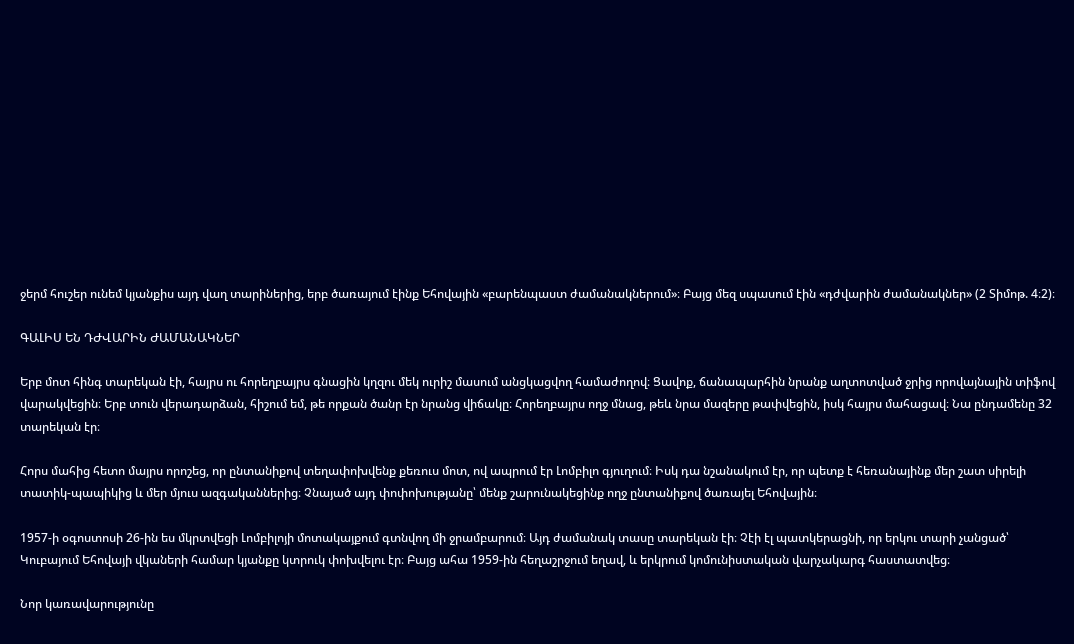ջերմ հուշեր ունեմ կյանքիս այդ վաղ տարիներից, երբ ծառայում էինք Եհովային «բարենպաստ ժամանակներում»։ Բայց մեզ սպասում էին «դժվարին ժամանակներ» (2 Տիմոթ. 4։2)։

ԳԱԼԻՍ ԵՆ ԴԺՎԱՐԻՆ ԺԱՄԱՆԱԿՆԵՐ

Երբ մոտ հինգ տարեկան էի, հայրս ու հորեղբայրս գնացին կղզու մեկ ուրիշ մասում անցկացվող համաժողով։ Ցավոք, ճանապարհին նրանք աղտոտված ջրից որովայնային տիֆով վարակվեցին։ Երբ տուն վերադարձան, հիշում եմ, թե որքան ծանր էր նրանց վիճակը։ Հորեղբայրս ողջ մնաց, թեև նրա մազերը թափվեցին, իսկ հայրս մահացավ։ Նա ընդամենը 32 տարեկան էր։

Հորս մահից հետո մայրս որոշեց, որ ընտանիքով տեղափոխվենք քեռուս մոտ, ով ապրում էր Լոմբիլո գյուղում։ Իսկ դա նշանակում էր, որ պետք է հեռանայինք մեր շատ սիրելի տատիկ-պապիկից և մեր մյուս ազգականներից։ Չնայած այդ փոփոխությանը՝ մենք շարունակեցինք ողջ ընտանիքով ծառայել Եհովային։

1957-ի օգոստոսի 26-ին ես մկրտվեցի Լոմբիլոյի մոտակայքում գտնվող մի ջրամբարում։ Այդ ժամանակ տասը տարեկան էի։ Չէի էլ պատկերացնի, որ երկու տարի չանցած՝ Կուբայում Եհովայի վկաների համար կյանքը կտրուկ փոխվելու էր։ Բայց ահա 1959-ին հեղաշրջում եղավ, և երկրում կոմունիստական վարչակարգ հաստատվեց։

Նոր կառավարությունը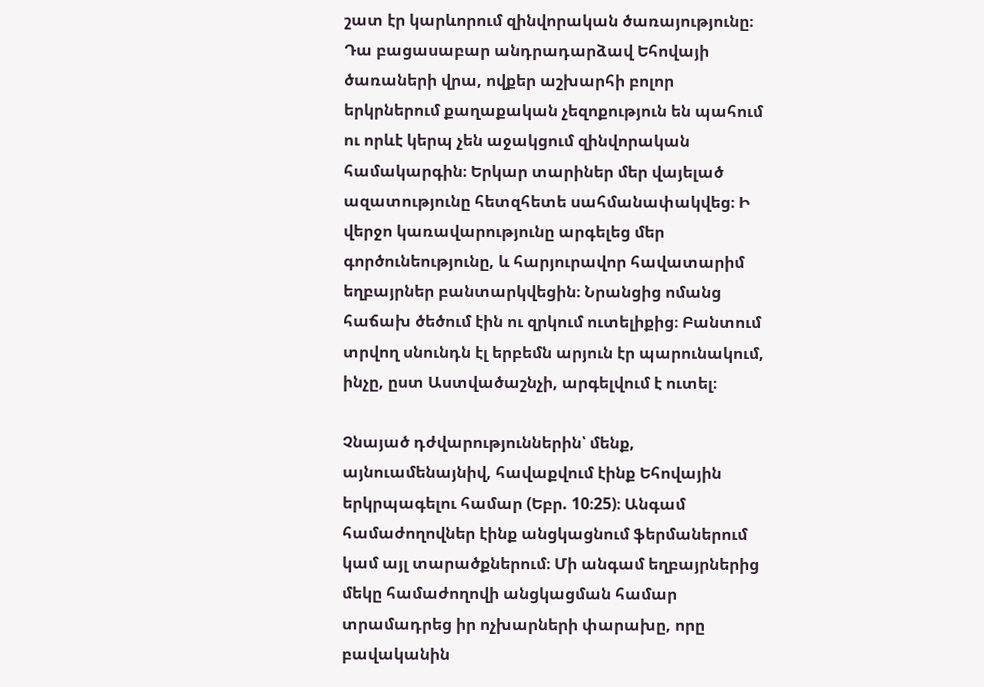շատ էր կարևորում զինվորական ծառայությունը։ Դա բացասաբար անդրադարձավ Եհովայի ծառաների վրա, ովքեր աշխարհի բոլոր երկրներում քաղաքական չեզոքություն են պահում ու որևէ կերպ չեն աջակցում զինվորական համակարգին։ Երկար տարիներ մեր վայելած ազատությունը հետզհետե սահմանափակվեց։ Ի վերջո կառավարությունը արգելեց մեր գործունեությունը, և հարյուրավոր հավատարիմ եղբայրներ բանտարկվեցին։ Նրանցից ոմանց հաճախ ծեծում էին ու զրկում ուտելիքից։ Բանտում տրվող սնունդն էլ երբեմն արյուն էր պարունակում, ինչը, ըստ Աստվածաշնչի, արգելվում է ուտել։

Չնայած դժվարություններին՝ մենք, այնուամենայնիվ, հավաքվում էինք Եհովային երկրպագելու համար (Եբր. 10։25)։ Անգամ համաժողովներ էինք անցկացնում ֆերմաներում կամ այլ տարածքներում։ Մի անգամ եղբայրներից մեկը համաժողովի անցկացման համար տրամադրեց իր ոչխարների փարախը, որը բավականին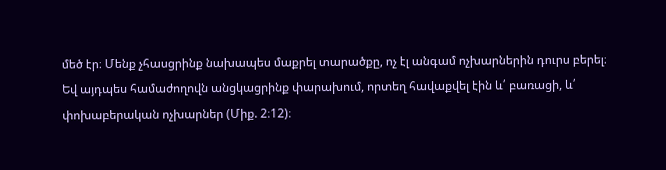մեծ էր։ Մենք չհասցրինք նախապես մաքրել տարածքը, ոչ էլ անգամ ոչխարներին դուրս բերել։ Եվ այդպես համաժողովն անցկացրինք փարախում, որտեղ հավաքվել էին և՛ բառացի, և՛ փոխաբերական ոչխարներ (Միք. 2։12)։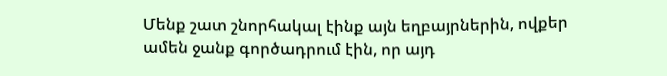Մենք շատ շնորհակալ էինք այն եղբայրներին, ովքեր ամեն ջանք գործադրում էին, որ այդ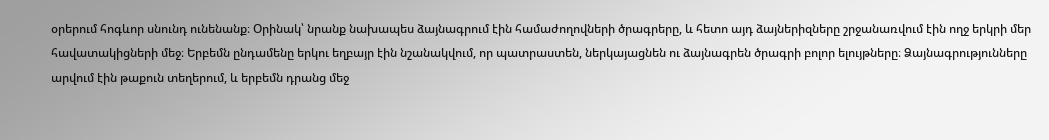օրերում հոգևոր սնունդ ունենանք։ Օրինակ՝ նրանք նախապես ձայնագրում էին համաժողովների ծրագրերը, և հետո այդ ձայներիզները շրջանառվում էին ողջ երկրի մեր հավատակիցների մեջ։ Երբեմն ընդամենը երկու եղբայր էին նշանակվում, որ պատրաստեն, ներկայացնեն ու ձայնագրեն ծրագրի բոլոր ելույթները։ Ձայնագրությունները արվում էին թաքուն տեղերում, և երբեմն դրանց մեջ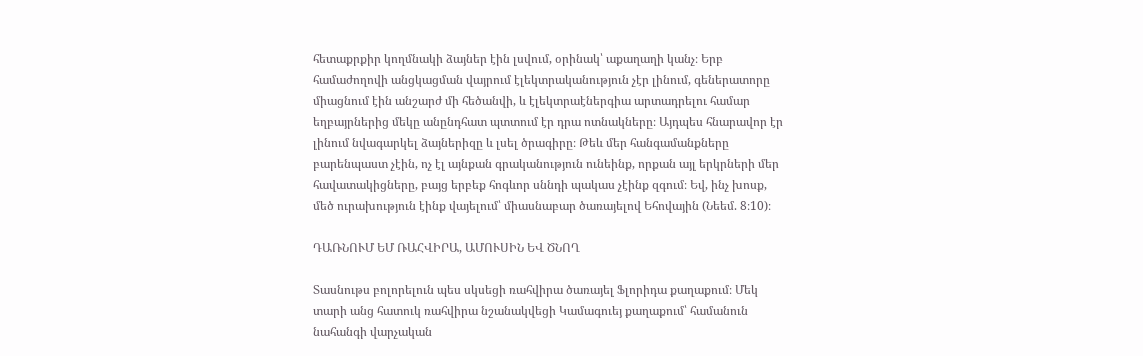հետաքրքիր կողմնակի ձայներ էին լսվում, օրինակ՝ աքաղաղի կանչ։ Երբ համաժողովի անցկացման վայրում էլեկտրականություն չէր լինում, գեներատորը միացնում էին անշարժ մի հեծանվի, և էլեկտրաէներգիա արտադրելու համար եղբայրներից մեկը անընդհատ պտտում էր դրա ոտնակները։ Այդպես հնարավոր էր լինում նվագարկել ձայներիզը և լսել ծրագիրը։ Թեև մեր հանգամանքները բարենպաստ չէին, ոչ էլ այնքան գրականություն ունեինք, որքան այլ երկրների մեր հավատակիցները, բայց երբեք հոգևոր սննդի պակաս չէինք զգում։ Եվ, ինչ խոսք, մեծ ուրախություն էինք վայելում՝ միասնաբար ծառայելով Եհովային (Նեեմ. 8։10)։

ԴԱՌՆՈՒՄ ԵՄ ՌԱՀՎԻՐԱ, ԱՄՈՒՍԻՆ ԵՎ ԾՆՈՂ

Տասնութս բոլորելուն պես սկսեցի ռահվիրա ծառայել Ֆլորիդա քաղաքում։ Մեկ տարի անց հատուկ ռահվիրա նշանակվեցի Կամագուեյ քաղաքում՝ համանուն նահանգի վարչական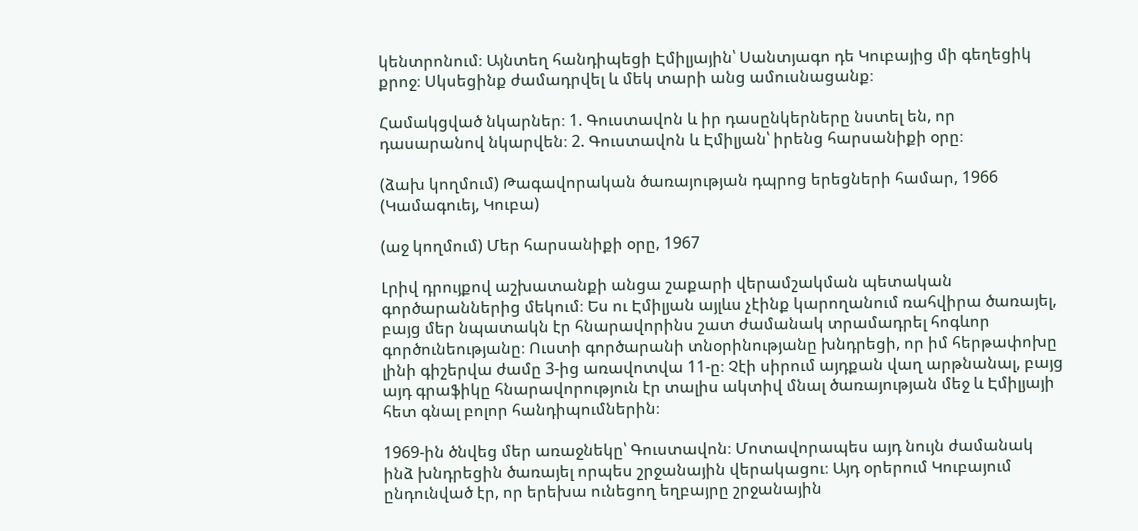կենտրոնում։ Այնտեղ հանդիպեցի Էմիլյային՝ Սանտյագո դե Կուբայից մի գեղեցիկ քրոջ։ Սկսեցինք ժամադրվել և մեկ տարի անց ամուսնացանք։

Համակցված նկարներ։ 1. Գուստավոն և իր դասընկերները նստել են, որ դասարանով նկարվեն։ 2. Գուստավոն և Էմիլյան՝ իրենց հարսանիքի օրը։

(ձախ կողմում) Թագավորական ծառայության դպրոց երեցների համար, 1966 (Կամագուեյ, Կուբա)

(աջ կողմում) Մեր հարսանիքի օրը, 1967

Լրիվ դրույքով աշխատանքի անցա շաքարի վերամշակման պետական գործարաններից մեկում։ Ես ու Էմիլյան այլևս չէինք կարողանում ռահվիրա ծառայել, բայց մեր նպատակն էր հնարավորինս շատ ժամանակ տրամադրել հոգևոր գործունեությանը։ Ուստի գործարանի տնօրինությանը խնդրեցի, որ իմ հերթափոխը լինի գիշերվա ժամը 3-ից առավոտվա 11-ը։ Չէի սիրում այդքան վաղ արթնանալ, բայց այդ գրաֆիկը հնարավորություն էր տալիս ակտիվ մնալ ծառայության մեջ և Էմիլյայի հետ գնալ բոլոր հանդիպումներին։

1969-ին ծնվեց մեր առաջնեկը՝ Գուստավոն։ Մոտավորապես այդ նույն ժամանակ ինձ խնդրեցին ծառայել որպես շրջանային վերակացու։ Այդ օրերում Կուբայում ընդունված էր, որ երեխա ունեցող եղբայրը շրջանային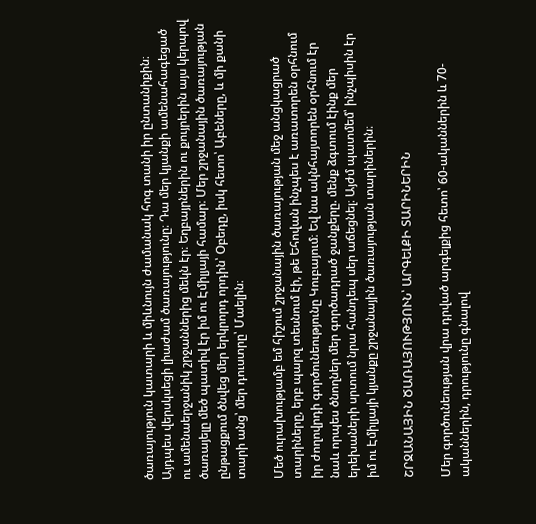ծառայություն կատարի և միևնույն ժամանակ հոգ տանի իր ընտանիքին։ Այդպես վերսկսեցի լիաժամ ծառայությունը։ Դա մեր կյանքի ամենահագեցած ու ամենաերջանիկ շրջաններից մեկն էր։ Եղբայրներին ու քույրերին այս կերպով ծառայելը մեծ պատիվ էր իմ ու Էմիլյայի համար։ Մեր շրջանային ծառայության ընթացքում ծնվեց մեր երկրորդ որդին՝ Օբեդը, իսկ հետո՝ Աբեները, և մի քանի տարի անց՝ մեր դուստրը՝ Մաելին։

Մեծ ուրախությամբ եմ հիշում շրջանային ծառայության մեջ անցկացրած տարիները, երբ պարզ տեսնում էի, թե Եհովան ինչպես է առատորեն օրհնում իր ժողովրդի գործունեությունը Կուբայում։ Եվ նա ակնհայտորեն օրհնում էր նաև որպես ծնողներ մեր գործադրած ջանքերը. մենք ձգտում էինք մեր երեխաների սրտում նրա հանդեպ սեր աճեցնել։ Այժմ պատմեմ՝ ինչպիսին էր իմ ու Էմիլյայի կյանքը շրջանային ծառայության տարիներին։

ՇՐՋԱՆԱՅԻՆ ԾԱՌԱՅՈՒԹՅՈՒՆ՝ ԱՐԳԵԼՔԻ ՏԱՐԻՆԵՐԻՆ

Մեր գործունեության վրա դրված արգելքից հետո՝ 60-ականներին և 70-ականներին, դրությունը գնալով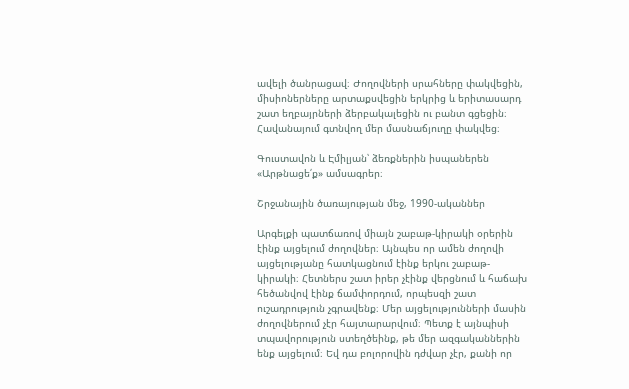ավելի ծանրացավ։ Ժողովների սրահները փակվեցին, միսիոներները արտաքսվեցին երկրից և երիտասարդ շատ եղբայրների ձերբակալեցին ու բանտ գցեցին։ Հավանայում գտնվող մեր մասնաճյուղը փակվեց։

Գուստավոն և Էմիլյան՝ ձեռքներին իսպաներեն «Արթնացե՛ք» ամսագրեր։

Շրջանային ծառայության մեջ, 1990-ականներ

Արգելքի պատճառով միայն շաբաթ-կիրակի օրերին էինք այցելում ժողովներ։ Այնպես որ ամեն ժողովի այցելությանը հատկացնում էինք երկու շաբաթ-կիրակի։ Հետներս շատ իրեր չէինք վերցնում և հաճախ հեծանվով էինք ճամփորդում, որպեսզի շատ ուշադրություն չգրավենք։ Մեր այցելությունների մասին ժողովներում չէր հայտարարվում։ Պետք է այնպիսի տպավորություն ստեղծեինք, թե մեր ազգականներին ենք այցելում։ Եվ դա բոլորովին դժվար չէր, քանի որ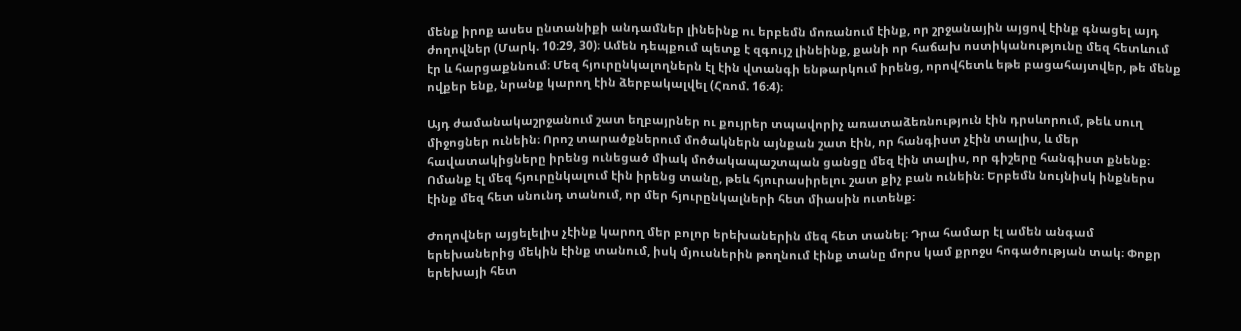մենք իրոք ասես ընտանիքի անդամներ լինեինք ու երբեմն մոռանում էինք, որ շրջանային այցով էինք գնացել այդ ժողովներ (Մարկ. 10։29, 30)։ Ամեն դեպքում պետք է զգույշ լինեինք, քանի որ հաճախ ոստիկանությունը մեզ հետևում էր և հարցաքննում։ Մեզ հյուրընկալողներն էլ էին վտանգի ենթարկում իրենց, որովհետև եթե բացահայտվեր, թե մենք ովքեր ենք, նրանք կարող էին ձերբակալվել (Հռոմ. 16։4)։

Այդ ժամանակաշրջանում շատ եղբայրներ ու քույրեր տպավորիչ առատաձեռնություն էին դրսևորում, թեև սուղ միջոցներ ունեին։ Որոշ տարածքներում մոծակներն այնքան շատ էին, որ հանգիստ չէին տալիս, և մեր հավատակիցները իրենց ունեցած միակ մոծակապաշտպան ցանցը մեզ էին տալիս, որ գիշերը հանգիստ քնենք։ Ոմանք էլ մեզ հյուրընկալում էին իրենց տանը, թեև հյուրասիրելու շատ քիչ բան ունեին։ Երբեմն նույնիսկ ինքներս էինք մեզ հետ սնունդ տանում, որ մեր հյուրընկալների հետ միասին ուտենք։

Ժողովներ այցելելիս չէինք կարող մեր բոլոր երեխաներին մեզ հետ տանել։ Դրա համար էլ ամեն անգամ երեխաներից մեկին էինք տանում, իսկ մյուսներին թողնում էինք տանը մորս կամ քրոջս հոգածության տակ։ Փոքր երեխայի հետ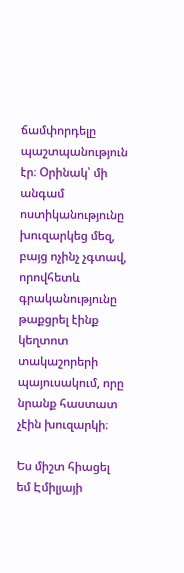ճամփորդելը պաշտպանություն էր։ Օրինակ՝ մի անգամ ոստիկանությունը խուզարկեց մեզ, բայց ոչինչ չգտավ, որովհետև գրականությունը թաքցրել էինք կեղտոտ տակաշորերի պայուսակում, որը նրանք հաստատ չէին խուզարկի։

Ես միշտ հիացել եմ Էմիլյայի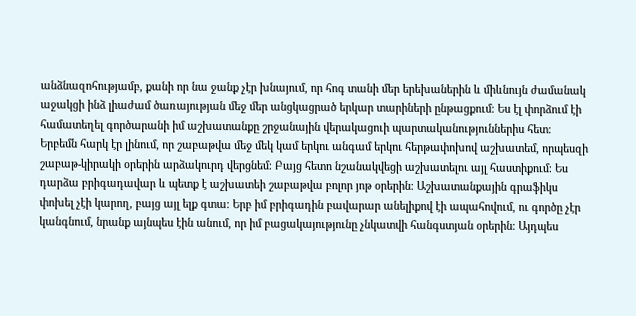անձնազոհությամբ, քանի որ նա ջանք չէր խնայում, որ հոգ տանի մեր երեխաներին և միևնույն ժամանակ աջակցի ինձ լիաժամ ծառայության մեջ մեր անցկացրած երկար տարիների ընթացքում։ Ես էլ փորձում էի համատեղել գործարանի իմ աշխատանքը շրջանային վերակացուի պարտականություններիս հետ։ Երբեմն հարկ էր լինում, որ շաբաթվա մեջ մեկ կամ երկու անգամ երկու հերթափոխով աշխատեմ, որպեսզի շաբաթ-կիրակի օրերին արձակուրդ վերցնեմ։ Բայց հետո նշանակվեցի աշխատելու այլ հաստիքում։ Ես դարձա բրիգադավար և պետք է աշխատեի շաբաթվա բոլոր յոթ օրերին։ Աշխատանքային գրաֆիկս փոխել չէի կարող, բայց այլ ելք գտա։ Երբ իմ բրիգադին բավարար անելիքով էի ապահովում, ու գործը չէր կանգնում, նրանք այնպես էին անում, որ իմ բացակայությունը չնկատվի հանգստյան օրերին։ Այդպես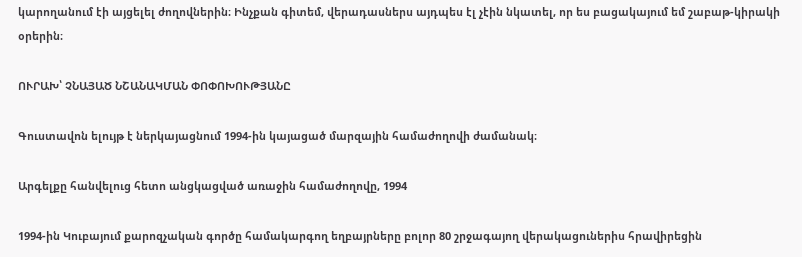կարողանում էի այցելել ժողովներին։ Ինչքան գիտեմ, վերադասներս այդպես էլ չէին նկատել, որ ես բացակայում եմ շաբաթ-կիրակի օրերին։

ՈՒՐԱԽ՝ ՉՆԱՅԱԾ ՆՇԱՆԱԿՄԱՆ ՓՈՓՈԽՈՒԹՅԱՆԸ

Գուստավոն ելույթ է ներկայացնում 1994-ին կայացած մարզային համաժողովի ժամանակ։

Արգելքը հանվելուց հետո անցկացված առաջին համաժողովը, 1994

1994-ին Կուբայում քարոզչական գործը համակարգող եղբայրները բոլոր 80 շրջագայող վերակացուներիս հրավիրեցին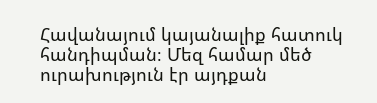Հավանայում կայանալիք հատուկ հանդիպման։ Մեզ համար մեծ ուրախություն էր այդքան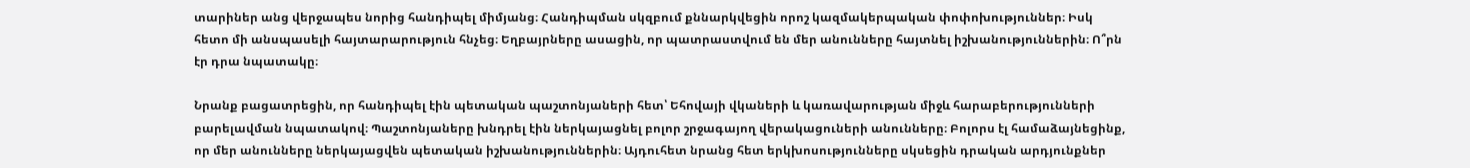տարիներ անց վերջապես նորից հանդիպել միմյանց։ Հանդիպման սկզբում քննարկվեցին որոշ կազմակերպական փոփոխություններ։ Իսկ հետո մի անսպասելի հայտարարություն հնչեց։ Եղբայրները ասացին, որ պատրաստվում են մեր անունները հայտնել իշխանություններին։ Ո՞րն էր դրա նպատակը։

Նրանք բացատրեցին, որ հանդիպել էին պետական պաշտոնյաների հետ՝ Եհովայի վկաների և կառավարության միջև հարաբերությունների բարելավման նպատակով։ Պաշտոնյաները խնդրել էին ներկայացնել բոլոր շրջագայող վերակացուների անունները։ Բոլորս էլ համաձայնեցինք, որ մեր անունները ներկայացվեն պետական իշխանություններին։ Այդուհետ նրանց հետ երկխոսությունները սկսեցին դրական արդյունքներ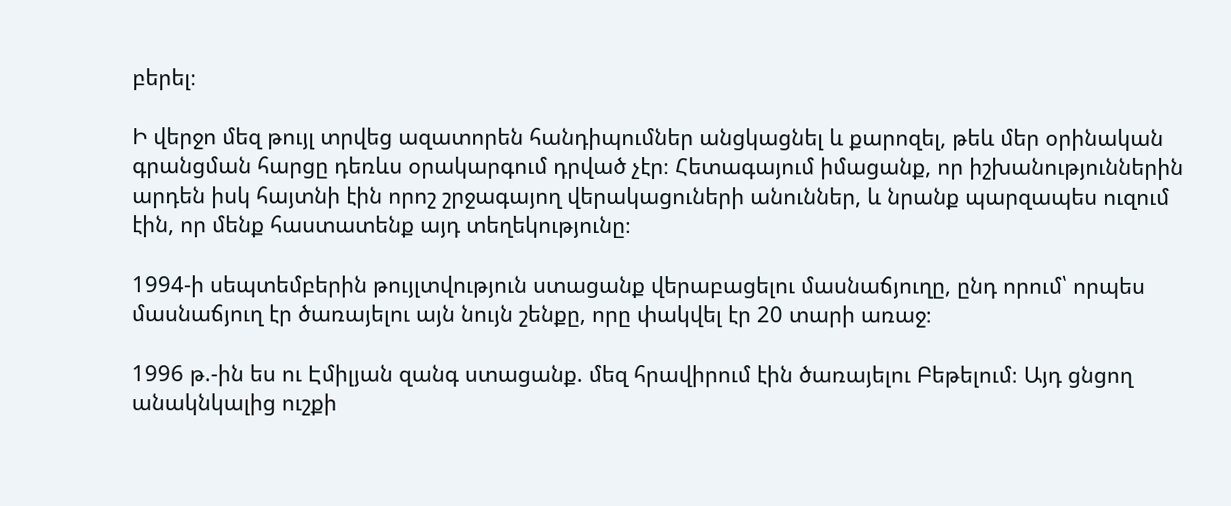բերել։

Ի վերջո մեզ թույլ տրվեց ազատորեն հանդիպումներ անցկացնել և քարոզել, թեև մեր օրինական գրանցման հարցը դեռևս օրակարգում դրված չէր։ Հետագայում իմացանք, որ իշխանություններին արդեն իսկ հայտնի էին որոշ շրջագայող վերակացուների անուններ, և նրանք պարզապես ուզում էին, որ մենք հաստատենք այդ տեղեկությունը։

1994-ի սեպտեմբերին թույլտվություն ստացանք վերաբացելու մասնաճյուղը, ընդ որում՝ որպես մասնաճյուղ էր ծառայելու այն նույն շենքը, որը փակվել էր 20 տարի առաջ։

1996 թ.-ին ես ու Էմիլյան զանգ ստացանք. մեզ հրավիրում էին ծառայելու Բեթելում։ Այդ ցնցող անակնկալից ուշքի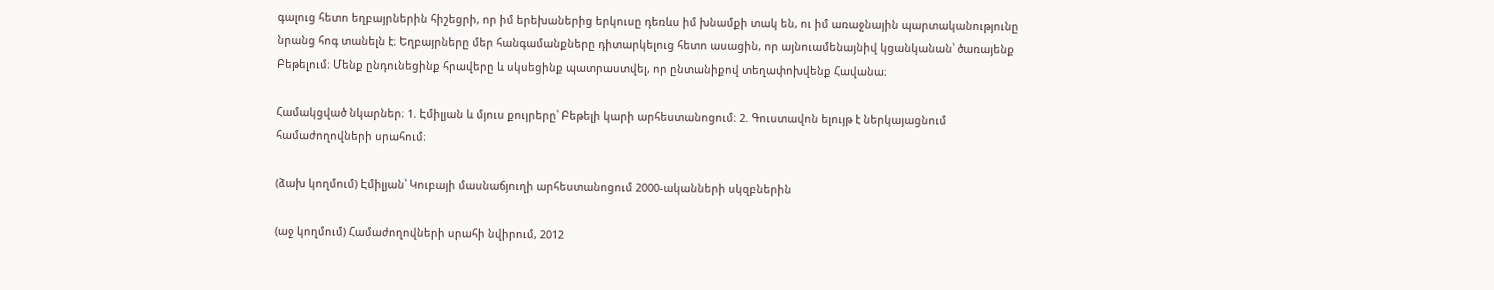գալուց հետո եղբայրներին հիշեցրի, որ իմ երեխաներից երկուսը դեռևս իմ խնամքի տակ են, ու իմ առաջնային պարտականությունը նրանց հոգ տանելն է։ Եղբայրները մեր հանգամանքները դիտարկելուց հետո ասացին, որ այնուամենայնիվ կցանկանան՝ ծառայենք Բեթելում։ Մենք ընդունեցինք հրավերը և սկսեցինք պատրաստվել, որ ընտանիքով տեղափոխվենք Հավանա։

Համակցված նկարներ։ 1. Էմիլյան և մյուս քույրերը՝ Բեթելի կարի արհեստանոցում։ 2. Գուստավոն ելույթ է ներկայացնում համաժողովների սրահում։

(ձախ կողմում) Էմիլյան՝ Կուբայի մասնաճյուղի արհեստանոցում 2000-ականների սկզբներին

(աջ կողմում) Համաժողովների սրահի նվիրում, 2012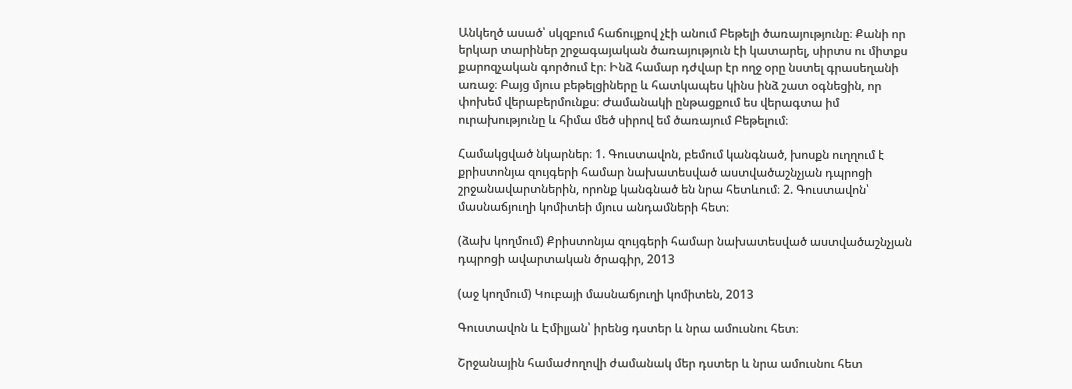Անկեղծ ասած՝ սկզբում հաճույքով չէի անում Բեթելի ծառայությունը։ Քանի որ երկար տարիներ շրջագայական ծառայություն էի կատարել, սիրտս ու միտքս քարոզչական գործում էր։ Ինձ համար դժվար էր ողջ օրը նստել գրասեղանի առաջ։ Բայց մյուս բեթելցիները և հատկապես կինս ինձ շատ օգնեցին, որ փոխեմ վերաբերմունքս։ Ժամանակի ընթացքում ես վերագտա իմ ուրախությունը և հիմա մեծ սիրով եմ ծառայում Բեթելում։

Համակցված նկարներ։ 1. Գուստավոն, բեմում կանգնած, խոսքն ուղղում է քրիստոնյա զույգերի համար նախատեսված աստվածաշնչյան դպրոցի շրջանավարտներին, որոնք կանգնած են նրա հետևում։ 2. Գուստավոն՝ մասնաճյուղի կոմիտեի մյուս անդամների հետ։

(ձախ կողմում) Քրիստոնյա զույգերի համար նախատեսված աստվածաշնչյան դպրոցի ավարտական ծրագիր, 2013

(աջ կողմում) Կուբայի մասնաճյուղի կոմիտեն, 2013

Գուստավոն և Էմիլյան՝ իրենց դստեր և նրա ամուսնու հետ։

Շրջանային համաժողովի ժամանակ մեր դստեր և նրա ամուսնու հետ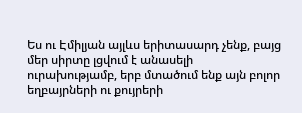Ես ու Էմիլյան այլևս երիտասարդ չենք, բայց մեր սիրտը լցվում է անասելի ուրախությամբ, երբ մտածում ենք այն բոլոր եղբայրների ու քույրերի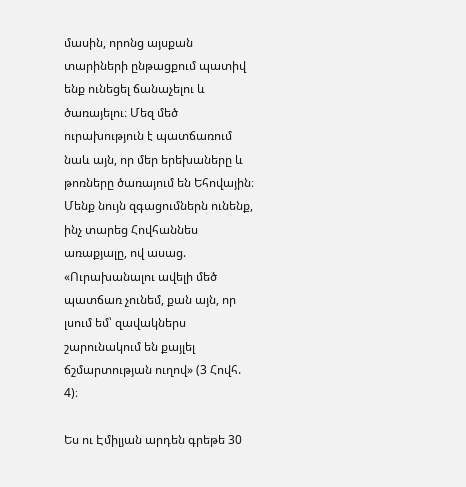մասին, որոնց այսքան տարիների ընթացքում պատիվ ենք ունեցել ճանաչելու և ծառայելու։ Մեզ մեծ ուրախություն է պատճառում նաև այն, որ մեր երեխաները և թոռները ծառայում են Եհովային։ Մենք նույն զգացումներն ունենք, ինչ տարեց Հովհաննես առաքյալը, ով ասաց. «Ուրախանալու ավելի մեծ պատճառ չունեմ, քան այն, որ լսում եմ՝ զավակներս շարունակում են քայլել ճշմարտության ուղով» (3 Հովհ. 4)։

Ես ու Էմիլյան արդեն գրեթե 30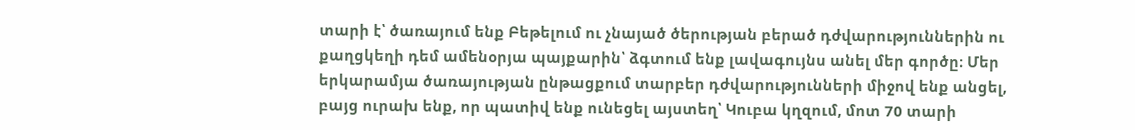տարի է՝ ծառայում ենք Բեթելում ու չնայած ծերության բերած դժվարություններին ու քաղցկեղի դեմ ամենօրյա պայքարին՝ ձգտում ենք լավագույնս անել մեր գործը։ Մեր երկարամյա ծառայության ընթացքում տարբեր դժվարությունների միջով ենք անցել, բայց ուրախ ենք, որ պատիվ ենք ունեցել այստեղ՝ Կուբա կղզում, մոտ 70 տարի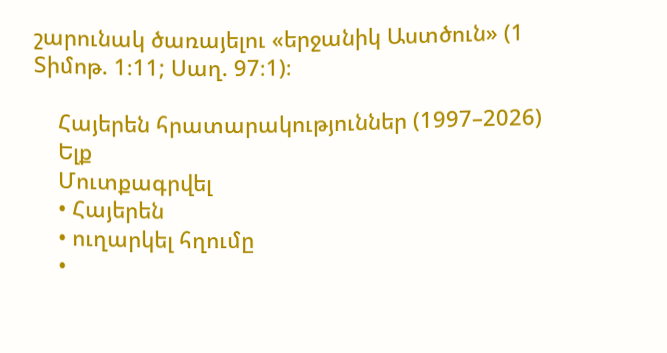շարունակ ծառայելու «երջանիկ Աստծուն» (1 Տիմոթ. 1։11; Սաղ. 97։1)։

    Հայերեն հրատարակություններ (1997–2026)
    Ելք
    Մուտքագրվել
    • Հայերեն
    • ուղարկել հղումը
    •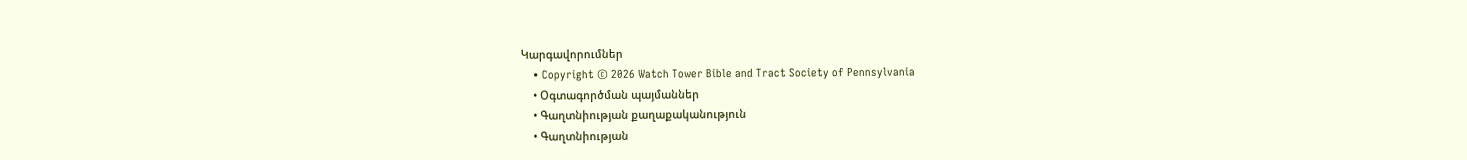Կարգավորումներ
    • Copyright © 2026 Watch Tower Bible and Tract Society of Pennsylvania
    • Օգտագործման պայմաններ
    • Գաղտնիության քաղաքականություն
    • Գաղտնիության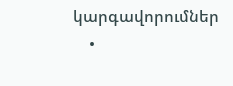կարգավորումներ
    •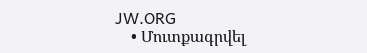JW.ORG
    • Մուտքագրվել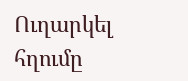Ուղարկել հղումը